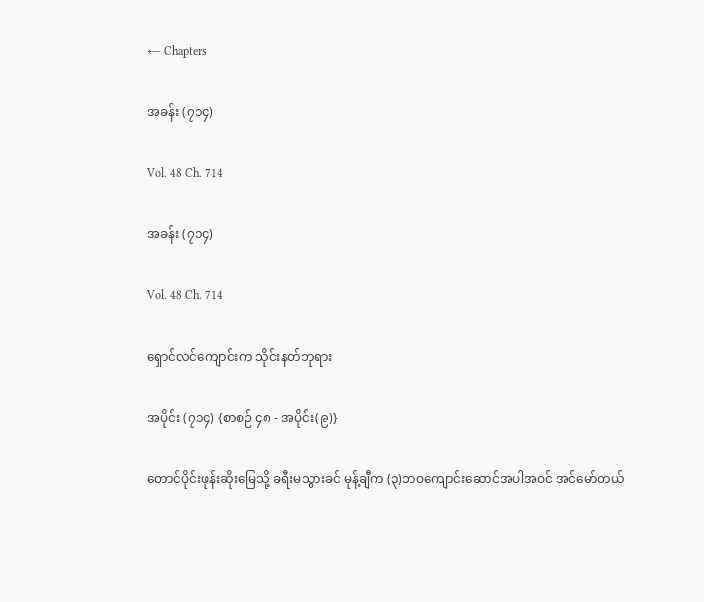← Chapters

အခန်း (၇၁၄)

Vol. 48 Ch. 714

အခန်း (၇၁၄)

Vol. 48 Ch. 714

ရှောင်လင်ကျောင်းက သိုင်းနတ်ဘုရား

အပိုင်း (၇၁၄) {စာစဉ် ၄၈ - အပိုင်း(၉)}

တောင်ပိုင်းဖုန်းဆိုးမြေသို့ ခရီးမသွားခင် မုန့်ချီက (၃)ဘဝကျောင်းဆောင်အပါအဝင် အင်မော်တယ်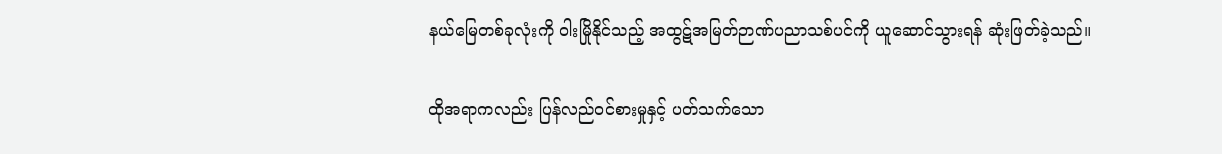နယ်မြေတစ်ခုလုံးကို ဝါးမြိုနိုင်သည့် အထွဋ်အမြတ်ဉာဏ်ပညာသစ်ပင်ကို ယူဆောင်သွားရန် ဆုံးဖြတ်ခဲ့သည်။

ထိုအရာကလည်း ပြန်လည်ဝင်စားမှုနှင့် ပတ်သက်သော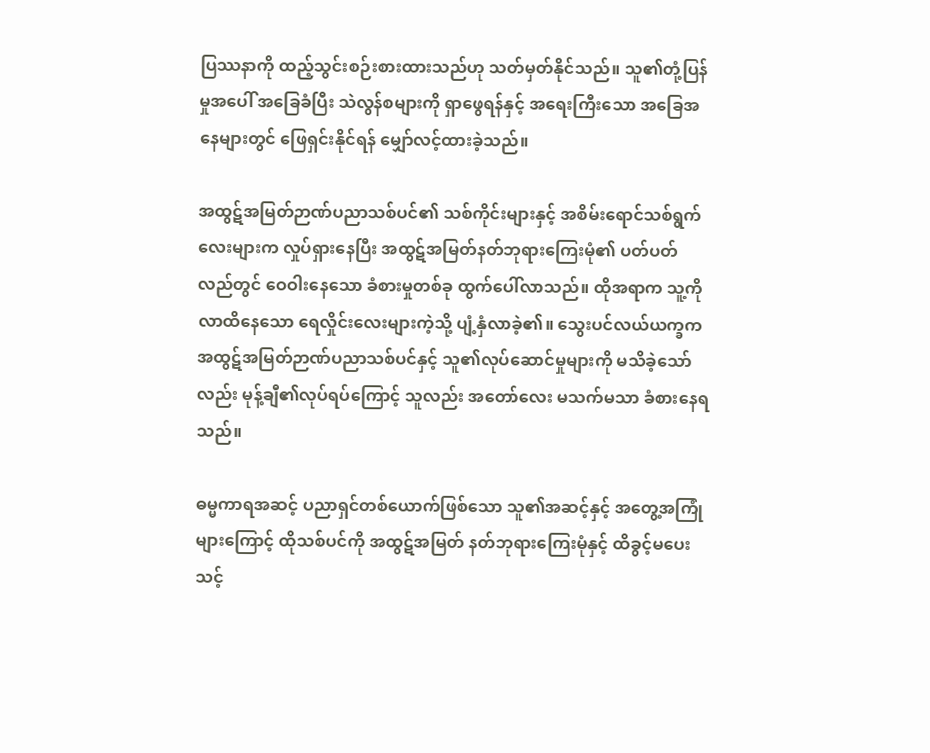ပြဿနာကို ထည့်သွင်းစဉ်းစားထားသည်ဟု သတ်မှတ်နိုင်သည်။ သူ၏တုံ့ပြန်မှုအပေါ် အခြေခံပြီး သဲလွန်စများကို ရှာဖွေရန်နှင့် အရေးကြီးသော အခြေအနေများတွင် ဖြေရှင်းနိုင်ရန် မျှော်လင့်ထားခဲ့သည်။

အထွဋ်အမြတ်ဉာဏ်ပညာသစ်ပင်၏ သစ်ကိုင်းများနှင့် အစိမ်းရောင်သစ်ရွက်လေးများက လှုပ်ရှားနေပြီး အထွဋ်အမြတ်နတ်ဘုရားကြေးမုံ၏ ပတ်ပတ်လည်တွင် ဝေဝါးနေသော ခံစားမှုတစ်ခု ထွက်ပေါ်လာသည်။ ထိုအရာက သူ့ကို လာထိနေသော ရေလှိုင်းလေးများကဲ့သို့ ပျံ့နှံလာခဲ့၏။ သွေးပင်လယ်ယက္ခက အထွဋ်အမြတ်ဉာဏ်ပညာသစ်ပင်နှင့် သူ၏လုပ်ဆောင်မှုများကို မသိခဲ့သော်လည်း မုန့်ချီ၏လုပ်ရပ်ကြောင့် သူလည်း အတော်လေး မသက်မသာ ခံစားနေရသည်။

ဓမ္မကာရအဆင့် ပညာရှင်တစ်ယောက်ဖြစ်သော သူ၏အဆင့်နှင့် အတွေ့အကြုံများကြောင့် ထိုသစ်ပင်ကို အထွဋ်အမြတ် နတ်ဘုရားကြေးမုံနှင့် ထိခွင့်မပေးသင့်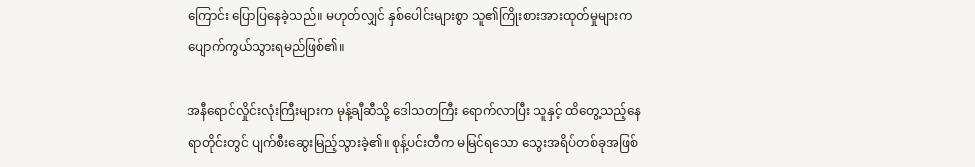ကြောင်း ပြောပြနေခဲ့သည်။ မဟုတ်လျှင် နှစ်ပေါင်းများစွာ သူ၏ကြိုးစားအားထုတ်မှုများက ပျောက်ကွယ်သွားရမည်ဖြစ်၏။

အနီရောင်လှိုင်းလုံးကြီးများက မုန့်ချီဆီသို့ ဒေါသတကြီး ရောက်လာပြီး သူနှင့် ထိတွေ့သည့်နေရာတိုင်းတွင် ပျက်စီးဆွေးမြည့်သွားခဲ့၏။ စုန့်ပင်းတီက မမြင်ရသော သွေးအရိပ်တစ်ခုအဖြစ်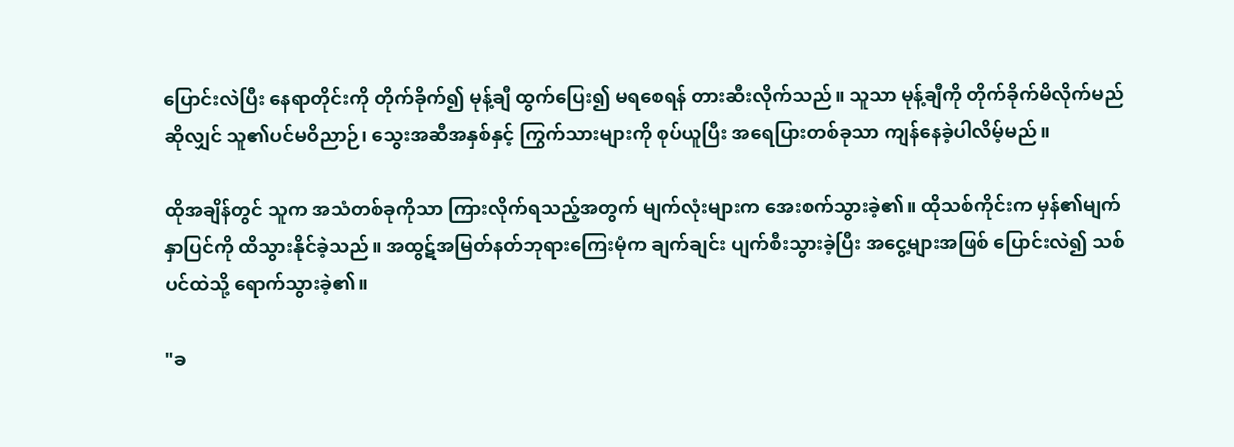ပြောင်းလဲပြီး နေရာတိုင်းကို တိုက်ခိုက်၍ မုန့်ချီ ထွက်ပြေး၍ မရစေရန် တားဆီးလိုက်သည်။ သူသာ မုန့်ချီကို တိုက်ခိုက်မိလိုက်မည်ဆိုလျှင် သူ၏ပင်မဝိညာဉ်၊ သွေးအဆီအနှစ်နှင့် ကြွက်သားများကို စုပ်ယူပြီး အရေပြားတစ်ခုသာ ကျန်နေခဲ့ပါလိမ့်မည်။

ထိုအချိန်တွင် သူက အသံတစ်ခုကိုသာ ကြားလိုက်ရသည့်အတွက် မျက်လုံးများက အေးစက်သွားခဲ့၏။ ထိုသစ်ကိုင်းက မှန်၏မျက်နှာပြင်ကို ထိသွားနိုင်ခဲ့သည်။ အထွဋ်အမြတ်နတ်ဘုရားကြေးမုံက ချက်ချင်း ပျက်စီးသွားခဲ့ပြီး အငွေ့များအဖြစ် ပြောင်းလဲ၍ သစ်ပင်ထဲသို့ ရောက်သွားခဲ့၏။

"ခ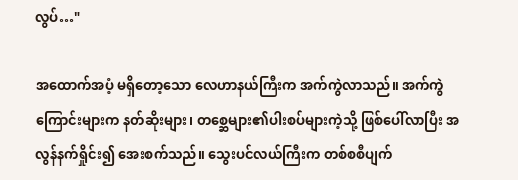လွပ်…"

အထောက်အပံ့ မရှိတော့သော လေဟာနယ်ကြီးက အက်ကွဲလာသည်။ အက်ကွဲကြောင်းများက နတ်ဆိုးများ၊ တစ္ဆေများ၏ပါးစပ်များကဲ့သို့ ဖြစ်ပေါ်လာပြီး အလွန်နက်ရှိုင်း၍ အေးစက်သည်။ သွေးပင်လယ်ကြီးက တစ်စစီပျက်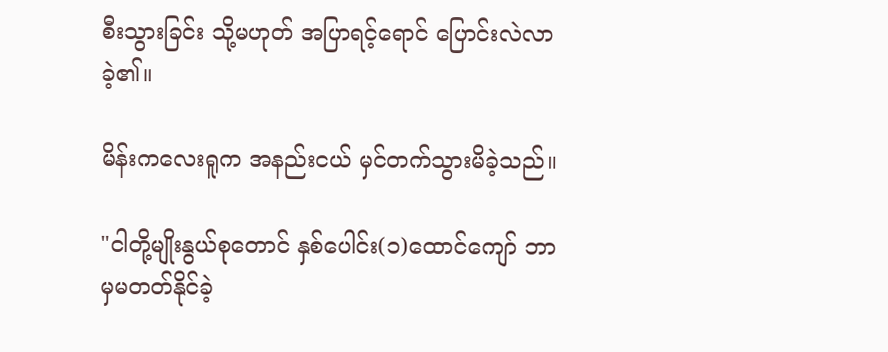စီးသွားခြင်း သို့မဟုတ် အပြာရင့်ရောင် ပြောင်းလဲလာခဲ့၏။

မိန်းကလေးရူက အနည်းငယ် မှင်တက်သွားမိခဲ့သည်။

"ငါတို့မျိုးနွယ်စုတောင် နှစ်ပေါင်း(၁)ထောင်ကျော် ဘာမှမတတ်နိုင်ခဲ့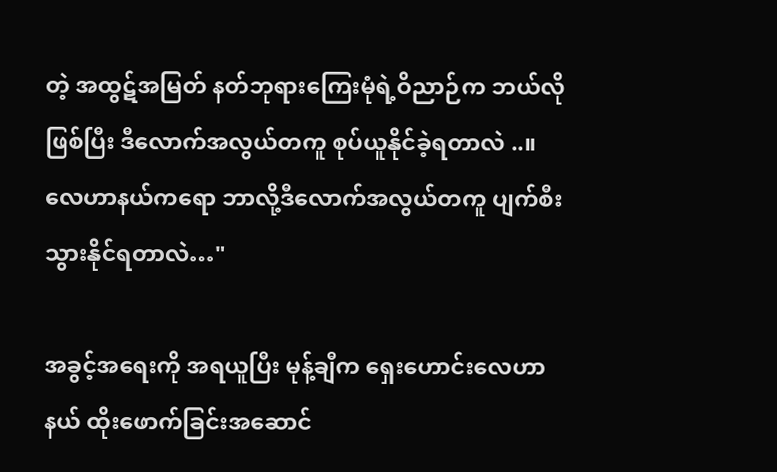တဲ့ အထွဋ်အမြတ် နတ်ဘုရားကြေးမုံရဲ့ဝိညာဉ်က ဘယ်လိုဖြစ်ပြီး ဒီလောက်အလွယ်တကူ စုပ်ယူနိုင်ခဲ့ရတာလဲ ..။ လေဟာနယ်ကရော ဘာလို့ဒီလောက်အလွယ်တကူ ပျက်စီးသွားနိုင်ရတာလဲ…"

အခွင့်အရေးကို အရယူပြီး မုန့်ချီက ရှေးဟောင်းလေဟာနယ် ထိုးဖောက်ခြင်းအဆောင်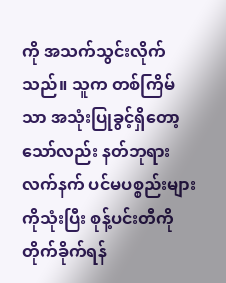ကို အသက်သွင်းလိုက်သည်။ သူက တစ်ကြိမ်သာ အသုံးပြုခွင့်ရှိတော့သော်လည်း နတ်ဘုရားလက်နက် ပင်မပစ္စည်းများကိုသုံးပြီး စုန့်ပင်းတီကို တိုက်ခိုက်ရန်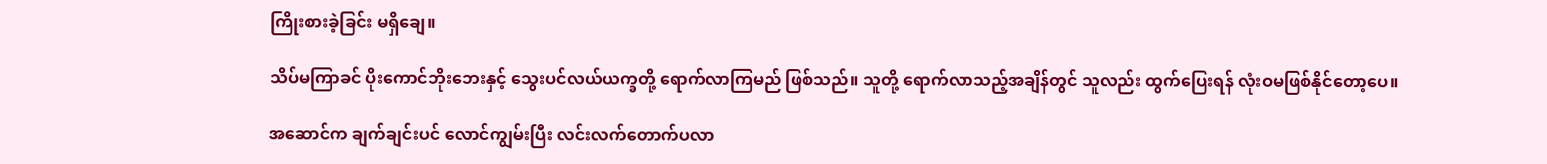ကြိုးစားခဲ့ခြင်း မရှိချေ။

သိပ်မကြာခင် ပိုးကောင်ဘိုးဘေးနှင့် သွေးပင်လယ်ယက္ခတို့ ရောက်လာကြမည် ဖြစ်သည်။ သူတို့ ရောက်လာသည့်အချိန်တွင် သူလည်း ထွက်ပြေးရန် လုံးဝမဖြစ်နိုင်တော့ပေ။

အဆောင်က ချက်ချင်းပင် လောင်ကျွမ်းပြီး လင်းလက်တောက်ပလာ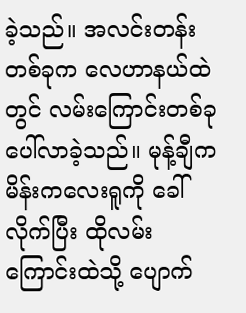ခဲ့သည်။ အလင်းတန်းတစ်ခုက လေဟာနယ်ထဲတွင် လမ်းကြောင်းတစ်ခု ပေါ်လာခဲ့သည်။ မုန့်ချီက မိန်းကလေးရူကို ခေါ်လိုက်ပြီး ထိုလမ်းကြောင်းထဲသို့ ပျောက်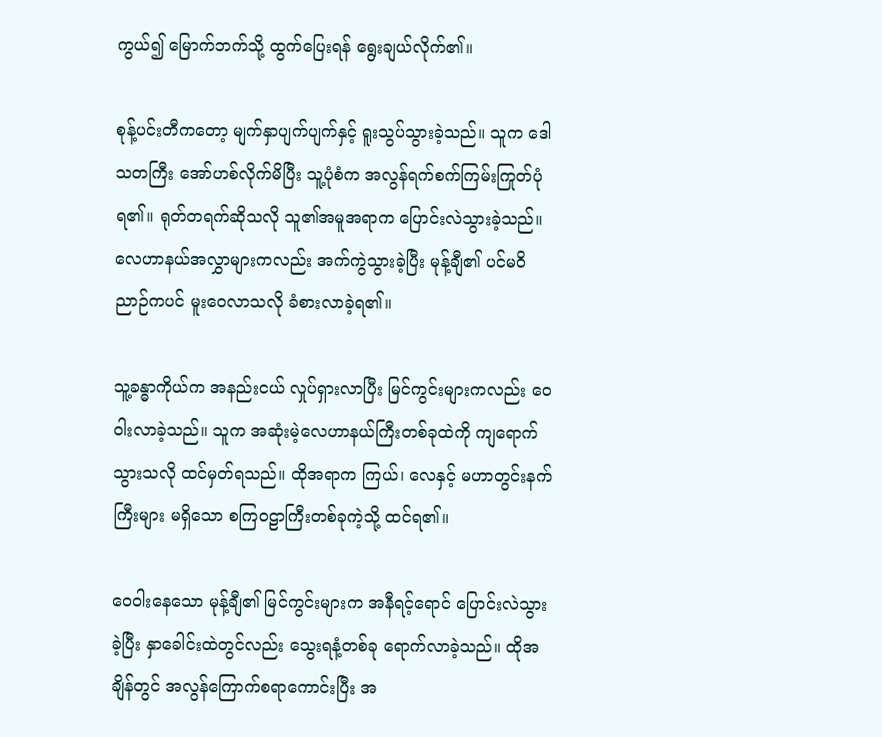ကွယ်၍ မြောက်ဘက်သို့ ထွက်ပြေးရန် ရွေးချယ်လိုက်၏။

စုန့်ပင်းတီကတော့ မျက်နှာပျက်ပျက်နှင့် ရူးသွပ်သွားခဲ့သည်။ သူက ဒေါသတကြီး အော်ဟစ်လိုက်မိပြီး သူ့ပုံစံက အလွန်ရက်စက်ကြမ်းကြုတ်ပုံရ၏။ ရုတ်တရက်ဆိုသလို သူ၏အမူအရာက ပြောင်းလဲသွားခဲ့သည်။ လေဟာနယ်အလွှာများကလည်း အက်ကွဲသွားခဲ့ပြီး မုန့်ချီ၏ ပင်မဝိညာဉ်ကပင် မူးဝေလာသလို ခံစားလာခဲ့ရ၏။

သူ့ခန္ဓာကိုယ်က အနည်းငယ် လှုပ်ရှားလာပြီး မြင်ကွင်းများကလည်း ဝေဝါးလာခဲ့သည်။ သူက အဆုံးမဲ့လေဟာနယ်ကြီးတစ်ခုထဲကို ကျရောက်သွားသလို ထင်မှတ်ရသည်။ ထိုအရာက ကြယ်၊ လေနှင့် မဟာတွင်းနက်ကြီးများ မရှိသော စကြဝဠာကြီးတစ်ခုကဲ့သို့ ထင်ရ၏။

ဝေဝါးနေသော မုန့်ချီ၏ မြင်ကွင်းများက အနီရင့်ရောင် ပြောင်းလဲသွားခဲ့ပြီး နှာခေါင်းထဲတွင်လည်း သွေးရနံ့တစ်ခု ရောက်လာခဲ့သည်။ ထိုအချိန်တွင် အလွန်ကြောက်စရာကောင်းပြီး အ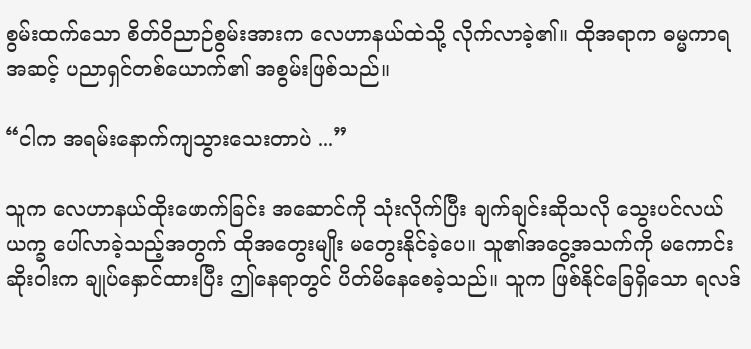စွမ်းထက်သော စိတ်ဝိညာဉ်စွမ်းအားက လေဟာနယ်ထဲသို့ လိုက်လာခဲ့၏။ ထိုအရာက ဓမ္မကာရအဆင့် ပညာရှင်တစ်ယောက်၏ အစွမ်းဖြစ်သည်။

“ငါက အရမ်းနောက်ကျသွားသေးတာပဲ ...”

သူက လေဟာနယ်ထိုးဖောက်ခြင်း အဆောင်ကို သုံးလိုက်ပြီး ချက်ချင်းဆိုသလို သွေးပင်လယ်ယက္ခ ပေါ်လာခဲ့သည့်အတွက် ထိုအတွေးမျိုး မတွေးနိုင်ခဲ့ပေ။ သူ၏အငွေ့အသက်ကို မကောင်းဆိုးဝါးက ချုပ်နှောင်ထားပြီး ဤနေရာတွင် ပိတ်မိနေစေခဲ့သည်။ သူက ဖြစ်နိုင်ခြေရှိသော ရလဒ်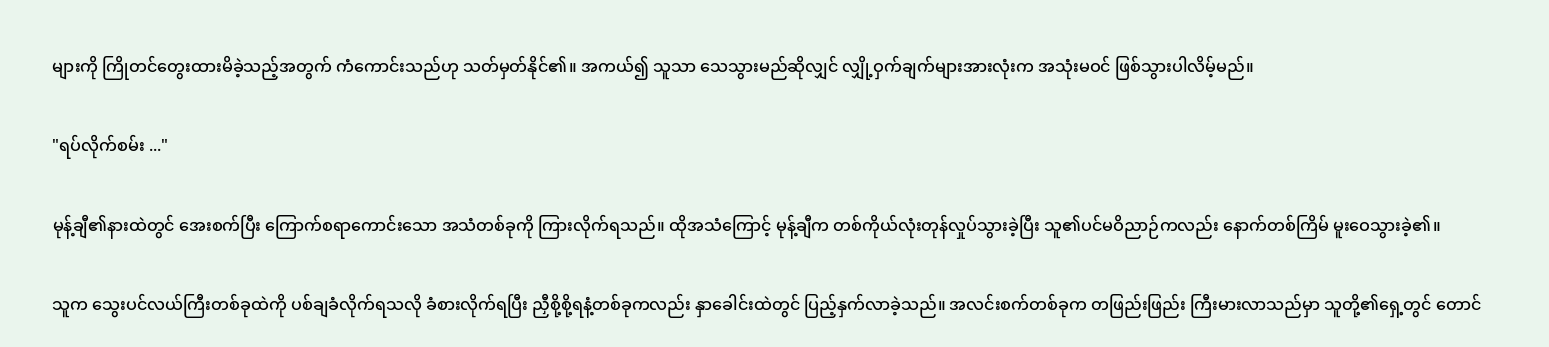များကို ကြိုတင်တွေးထားမိခဲ့သည့်အတွက် ကံကောင်းသည်ဟု သတ်မှတ်နိုင်၏။ အကယ်၍ သူသာ သေသွားမည်ဆိုလျှင် လျှို့ဝှက်ချက်များအားလုံးက အသုံးမဝင် ဖြစ်သွားပါလိမ့်မည်။

"ရပ်လိုက်စမ်း ..."

မုန့်ချီ၏နားထဲတွင် အေးစက်ပြီး ကြောက်စရာကောင်းသော အသံတစ်ခုကို ကြားလိုက်ရသည်။ ထိုအသံကြောင့် မုန့်ချီက တစ်ကိုယ်လုံးတုန်လှုပ်သွားခဲ့ပြီး သူ၏ပင်မဝိညာဉ်ကလည်း နောက်တစ်ကြိမ် မူးဝေသွားခဲ့၏။

သူက သွေးပင်လယ်ကြီးတစ်ခုထဲကို ပစ်ချခံလိုက်ရသလို ခံစားလိုက်ရပြီး ညှီစို့စို့ရနံ့တစ်ခုကလည်း နှာခေါင်းထဲတွင် ပြည့်နှက်လာခဲ့သည်။ အလင်းစက်တစ်ခုက တဖြည်းဖြည်း ကြီးမားလာသည်မှာ သူတို့၏ရှေ့တွင် တောင်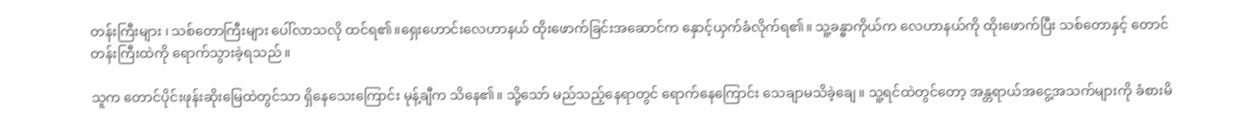တန်းကြီးများ ၊ သစ်တောကြီးများ ပေါ်လာသလို ထင်ရ၏။ရှေးဟောင်းလေဟာနယ် ထိုးဖောက်ခြင်းအဆောင်က နှောင့်ယှက်ခံလိုက်ရ၏။ သူ့ခန္ဓာကိုယ်က လေဟာနယ်ကို ထိုးဖောက်ပြီး သစ်တောနှင့် တောင်တန်းကြီးထဲကို ရောက်သွားခဲ့ရသည်။

သူက တောင်ပိုင်းဖုန်းဆိုးမြေထဲတွင်သာ ရှိနေသေးကြောင်း မုန့်ချီက သိနေ၏။ သို့သော် မည်သည့်နေရာတွင် ရောက်နေကြောင်း သေချာမသိခဲ့ချေ။ သူ့ရင်ထဲတွင်တော့ အန္တရာယ်အငွေ့အသက်များကို ခံစားမိ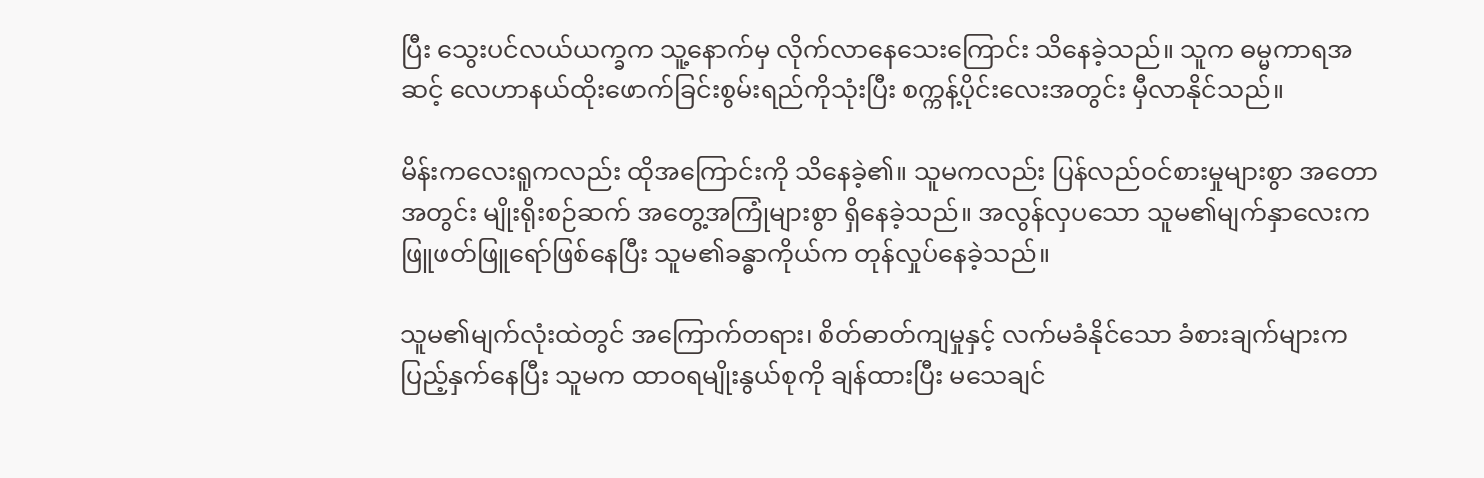ပြီး သွေးပင်လယ်ယက္ခက သူ့နောက်မှ လိုက်လာနေသေးကြောင်း သိနေခဲ့သည်။ သူက ဓမ္မကာရအဆင့် လေဟာနယ်ထိုးဖောက်ခြင်းစွမ်းရည်ကိုသုံးပြီး စက္ကန့်ပိုင်းလေးအတွင်း မှီလာနိုင်သည်။

မိန်းကလေးရူကလည်း ထိုအကြောင်းကို သိနေခဲ့၏။ သူမကလည်း ပြန်လည်ဝင်စားမှုများစွာ အတောအတွင်း မျိုးရိုးစဉ်ဆက် အတွေ့အကြုံများစွာ ရှိနေခဲ့သည်။ အလွန်လှပသော သူမ၏မျက်နှာလေးက ဖြူဖတ်ဖြူရော်ဖြစ်နေပြီး သူမ၏ခန္ဓာကိုယ်က တုန်လှုပ်နေခဲ့သည်။

သူမ၏မျက်လုံးထဲတွင် အကြောက်တရား၊ စိတ်ဓာတ်ကျမှုနှင့် လက်မခံနိုင်သော ခံစားချက်များက ပြည့်နှက်နေပြီး သူမက ထာဝရမျိုးနွယ်စုကို ချန်ထားပြီး မသေချင်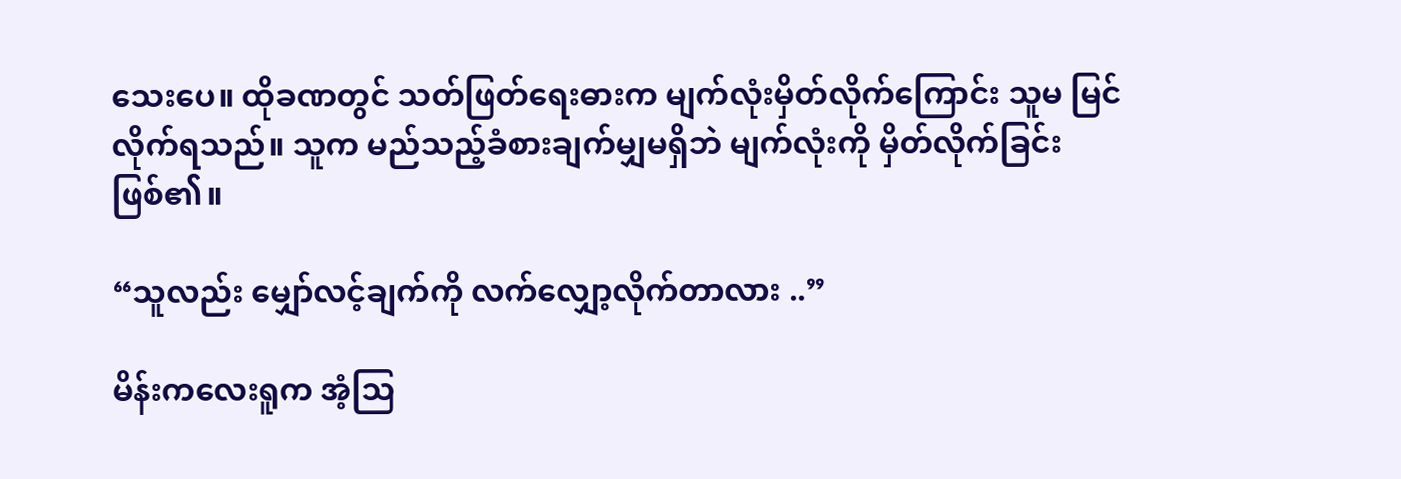သေးပေ။ ထိုခဏတွင် သတ်ဖြတ်ရေးဓားက မျက်လုံးမှိတ်လိုက်ကြောင်း သူမ မြင်လိုက်ရသည်။ သူက မည်သည့်ခံစားချက်မျှမရှိဘဲ မျက်လုံးကို မှိတ်လိုက်ခြင်းဖြစ်၏။

“သူလည်း မျှော်လင့်ချက်ကို လက်လျှော့လိုက်တာလား ..”

မိန်းကလေးရူက အံ့ဩ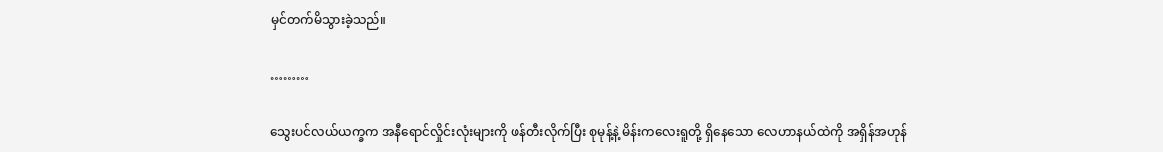မှင်တက်မိသွားခဲ့သည်။

………

သွေးပင်လယ်ယက္ခက အနီရောင်လှိုင်းလုံးများကို ဖန်တီးလိုက်ပြီး စုမုန့်နဲ့ မိန်းကလေးရူတို့ ရှိနေသော လေဟာနယ်ထဲကို အရှိန်အဟုန်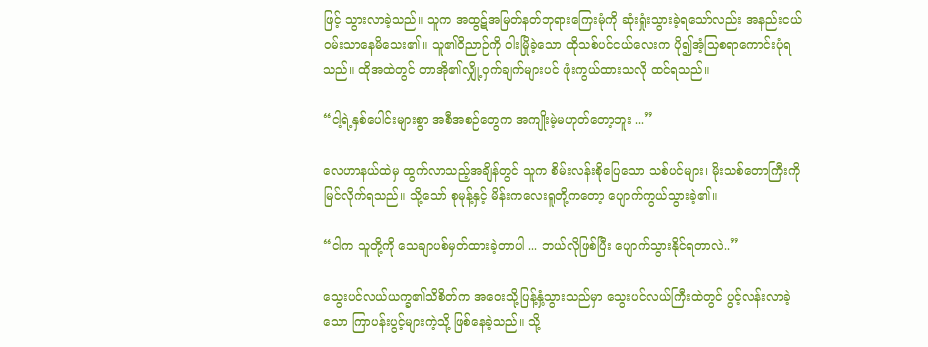ဖြင့် သွားလာခဲ့သည်။ သူက အထွဋ်အမြတ်နတ်ဘုရားကြေးမုံကို ဆုံးရှုံးသွားခဲ့ရသော်လည်း အနည်းငယ် ဝမ်းသာနေမိသေး၏။ သူ၏ဝိညာဉ်ကို ဝါးမြိုခဲ့သော ထိုသစ်ပင်ငယ်လေးက ပို၍အံ့သြစရာကောင်းပုံရသည်။ ထိုအထဲတွင် တာအို၏လျှို့ဝှက်ချက်များပင် ဖုံးကွယ်ထားသလို ထင်ရသည်။

“ငါ့ရဲ့နှစ်ပေါင်းများစွာ အစီအစဉ်တွေက အကျိုးမဲ့မဟုတ်တော့ဘူး ...”

လေဟာနယ်ထဲမှ ထွက်လာသည့်အချိန်တွင် သူက စိမ်းလန်းစိုပြေသော သစ်ပင်များ၊ မိုးသစ်တောကြီးကို မြင်လိုက်ရသည်။ သို့သော် စုမုန့်နှင့် မိန်းကလေးရူတို့ကတော့ ပျောက်ကွယ်သွားခဲ့၏။

“ငါက သူတို့ကို သေချာပစ်မှတ်ထားခဲ့တာပါ ... ဘယ်လိုဖြစ်ပြီး ပျောက်သွားနိုင်ရတာလဲ..”

သွေးပင်လယ်ယက္ခ၏သိစိတ်က အဝေးသို့ပြန့်နှံ့သွားသည်မှာ သွေးပင်လယ်ကြီးထဲတွင် ပွင့်လန်းလာခဲ့သော ကြာပန်းပွင့်များကဲ့သို့ ဖြစ်နေခဲ့သည်။ သို့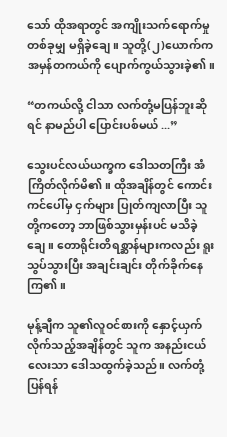သော် ထိုအရာတွင် အကျိုးသက်ရောက်မှုတစ်ခုမျှ မရှိခဲ့ချေ။ သူတို့(၂)ယောက်က အမှန်တကယ်ကို ပျောက်ကွယ်သွားခဲ့၏။

“တကယ်လို့ ငါသာ လက်တုံ့မပြန်ဘူးဆိုရင် နာမည်ပါ ပြောင်းပစ်မယ် ...”

သွေးပင်လယ်ယက္ခက ဒေါသတကြီး အံကြိတ်လိုက်မိ၏။ ထိုအချိန်တွင် ကောင်းကင်ပေါ်မှ ငှက်များ ပြုတ်ကျလာပြီး သူတို့ကတော့ ဘာဖြစ်သွားမှန်းပင် မသိခဲ့ချေ။ တောရိုင်းတိရစ္ဆာန်များကလည်း ရူးသွပ်သွားပြီး အချင်းချင်း တိုက်ခိုက်နေကြ၏။

မုန့်ချီက သူ၏လူဝင်စားကို နှောင့်ယှက်လိုက်သည့်အချိန်တွင် သူက အနည်းငယ်လေးသာ ဒေါသထွက်ခဲ့သည်။ လက်တုံ့ပြန်ရန်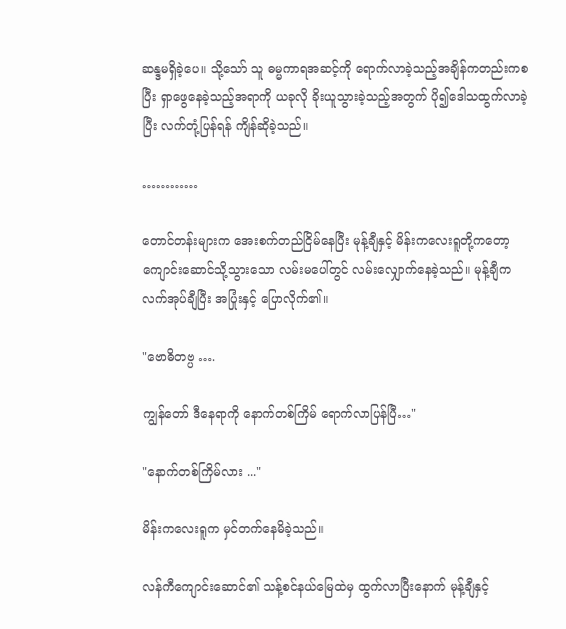ဆန္ဒမရှိခဲ့ပေ။ သို့သော် သူ ဓမ္မကာရအဆင့်ကို ရောက်လာခဲ့သည့်အချိန်ကတည်းကစပြီး ရှာဖွေနေခဲ့သည့်အရာကို ယခုလို ခိုးယူသွားခဲ့သည့်အတွက် ပို၍ဒေါသထွက်လာခဲ့ပြီး လက်တုံ့ပြန်ရန် ကျိန်ဆိုခဲ့သည်။

…………

တောင်တန်းများက အေးစက်တည်ငြိမ်နေပြီး မုန့်ချီနှင့် မိန်းကလေးရူတို့ကတော့ ကျောင်းဆောင်သို့သွားသော လမ်းမပေါ်တွင် လမ်းလျှောက်နေခဲ့သည်။ မုန့်ချီက လက်အုပ်ချီပြီး အပြုံးနှင့် ပြောလိုက်၏။

"ဗောဓိတဗ္ပ ….

ကျွန်တော် ဒီနေရာကို နောက်တစ်ကြိမ် ရောက်လာပြန်ပြီ…"

"နောက်တစ်ကြိမ်လား ..."

မိန်းကလေးရူက မှင်တက်နေမိခဲ့သည်။

လန်ကီကျောင်းဆောင်၏ သန့်စင်နယ်မြေထဲမှ ထွက်လာပြီးနောက် မုန့်ချီနှင့်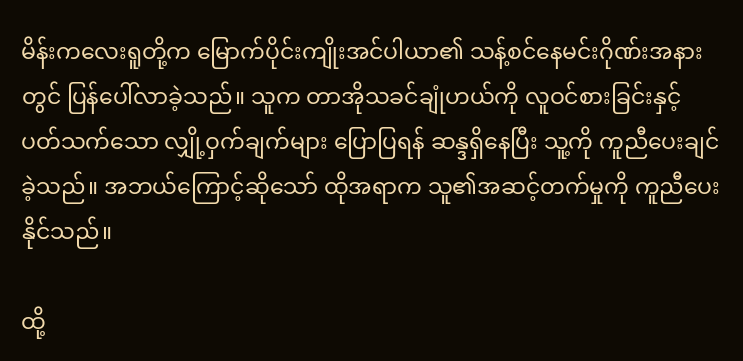မိန်းကလေးရူတို့က မြောက်ပိုင်းကျိုးအင်ပါယာ၏ သန့်စင်နေမင်းဂိုဏ်းအနားတွင် ပြန်ပေါ်လာခဲ့သည်။ သူက တာအိုသခင်ချုံဟယ်ကို လူဝင်စားခြင်းနှင့် ပတ်သက်သော လျှို့ဝှက်ချက်များ ပြောပြရန် ဆန္ဒရှိနေပြီး သူ့ကို ကူညီပေးချင်ခဲ့သည်။ အဘယ်ကြောင့်ဆိုသော် ထိုအရာက သူ၏အဆင့်တက်မှုကို ကူညီပေးနိုင်သည်။

ထို့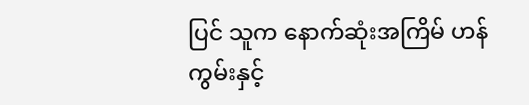ပြင် သူက နောက်ဆုံးအကြိမ် ဟန်ကွမ်းနှင့်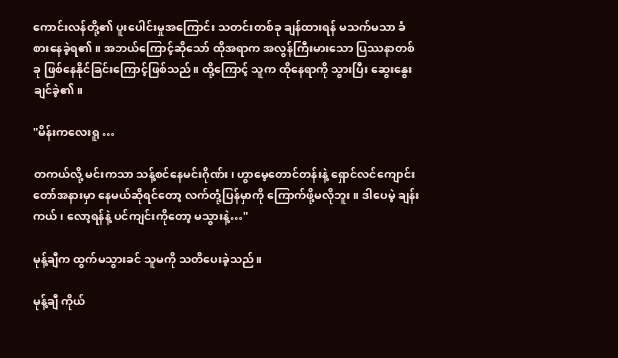ကောင်းလန်တို့၏ ပူးပေါင်းမှုအကြောင်း သတင်းတစ်ခု ချန်ထားရန် မသက်မသာ ခံစားနေခဲ့ရ၏။ အဘယ်ကြောင့်ဆိုသော် ထိုအရာက အလွန်ကြီးမားသော ပြဿနာတစ်ခု ဖြစ်နေနိုင်ခြင်းကြောင့်ဖြစ်သည်။ ထို့ကြောင့် သူက ထိုနေရာကို သွားပြီး ဆွေးနွေးချင်ခဲ့၏။

"မိန်းကလေးရူ …

တကယ်လို့ မင်းကသာ သန့်စင်နေမင်းဂိုဏ်း၊ ဟွာမေ့တောင်တန်းနဲ့ ရှောင်လင်ကျောင်းတော်အနားမှာ နေမယ်ဆိုရင်တော့ လက်တုံ့ပြန်မှာကို ကြောက်ဖို့မလိုဘူး။ ဒါပေမဲ့ ချန်းကယ်၊ လော့ရန်နဲ့ ပင်ကျင်းကိုတော့ မသွားနဲ့…"

မုန့်ချီက ထွက်မသွားခင် သူမကို သတိပေးခဲ့သည်။

မုန့်ချီ ကိုယ်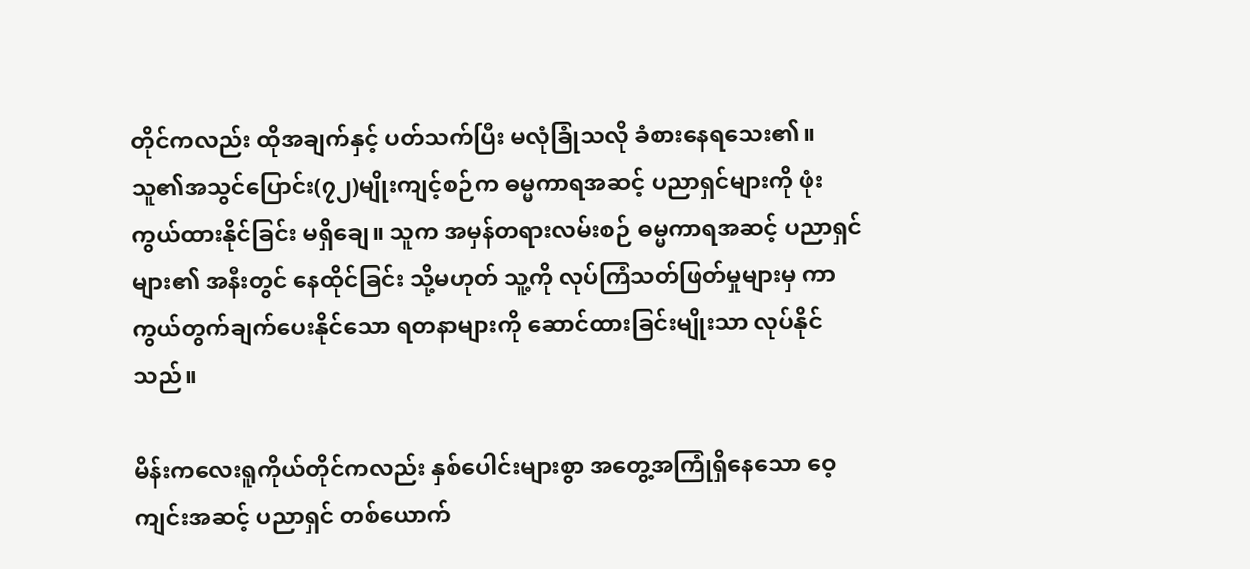တိုင်ကလည်း ထိုအချက်နှင့် ပတ်သက်ပြီး မလုံခြုံသလို ခံစားနေရသေး၏။ သူ၏အသွင်ပြောင်း(၇၂)မျိုးကျင့်စဉ်က ဓမ္မကာရအဆင့် ပညာရှင်များကို ဖုံးကွယ်ထားနိုင်ခြင်း မရှိချေ။ သူက အမှန်တရားလမ်းစဉ် ဓမ္မကာရအဆင့် ပညာရှင်များ၏ အနီးတွင် နေထိုင်ခြင်း သို့မဟုတ် သူ့ကို လုပ်ကြံသတ်ဖြတ်မှုများမှ ကာကွယ်တွက်ချက်ပေးနိုင်သော ရတနာများကို ဆောင်ထားခြင်းမျိုးသာ လုပ်နိုင်သည်။

မိန်းကလေးရူကိုယ်တိုင်ကလည်း နှစ်ပေါင်းများစွာ အတွေ့အကြုံရှိနေသော ဝေ့ကျင်းအဆင့် ပညာရှင် တစ်ယောက်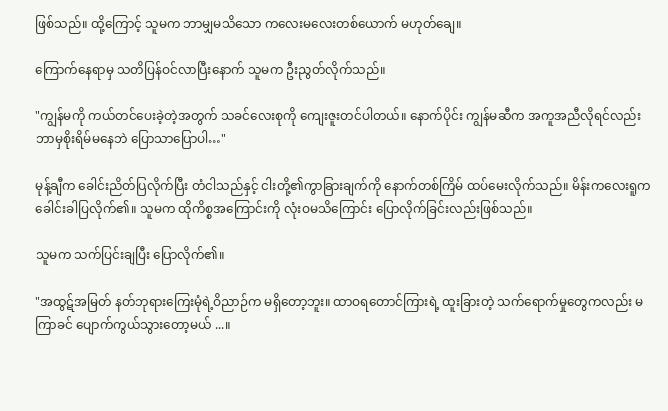ဖြစ်သည်။ ထို့ကြောင့် သူမက ဘာမျှမသိသော ကလေးမလေးတစ်ယောက် မဟုတ်ချေ။

ကြောက်နေရာမှ သတိပြန်ဝင်လာပြီးနောက် သူမက ဦးညွတ်လိုက်သည်။

"ကျွန်မကို ကယ်တင်ပေးခဲ့တဲ့အတွက် သခင်လေးစုကို ကျေးဇူးတင်ပါတယ်။ နောက်ပိုင်း ကျွန်မဆီက အကူအညီလိုရင်လည်း ဘာမှစိုးရိမ်မနေဘဲ ပြောသာပြောပါ…"

မုန့်ချီက ခေါင်းညိတ်ပြလိုက်ပြီး တံငါသည်နှင့် ငါးတို့၏ကွာခြားချက်ကို နောက်တစ်ကြိမ် ထပ်မေးလိုက်သည်။ မိန်းကလေးရူက ခေါင်းခါပြလိုက်၏။ သူမက ထိုကိစ္စအကြောင်းကို လုံးဝမသိကြောင်း ပြောလိုက်ခြင်းလည်းဖြစ်သည်။

သူမက သက်ပြင်းချပြီး ပြောလိုက်၏။

"အထွဋ်အမြတ် နတ်ဘုရားကြေးမုံရဲ့ဝိညာဉ်က မရှိတော့ဘူး။ ထာဝရတောင်ကြားရဲ့ ထူးခြားတဲ့ သက်ရောက်မှုတွေကလည်း မကြာခင် ပျောက်ကွယ်သွားတော့မယ် ...။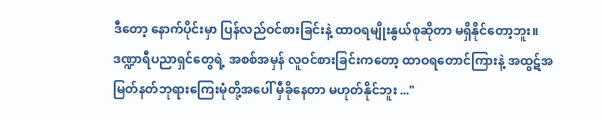ဒီတော့ နောက်ပိုင်းမှာ ပြန်လည်ဝင်စားခြင်းနဲ့ ထာဝရမျိုးနွယ်စုဆိုတာ မရှိနိုင်တော့ဘူး။ ဒဏ္ဍာရီပညာရှင်တွေရဲ့ အစစ်အမှန် လူဝင်စားခြင်းကတော့ ထာဝရတောင်ကြားနဲ့ အထွဋ်အမြတ်နတ်ဘုရားကြေးမုံတို့အပေါ် မှီခိုနေတာ မဟုတ်နိုင်ဘူး ..."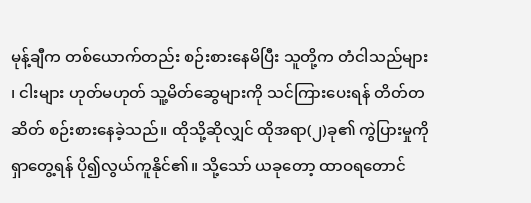မုန့်ချီက တစ်ယောက်တည်း စဉ်းစားနေမိပြီး သူတို့က တံငါသည်များ ၊ ငါးများ ဟုတ်မဟုတ် သူ့မိတ်ဆွေများကို သင်ကြားပေးရန် တိတ်တဆိတ် စဉ်းစားနေခဲ့သည်။ ထိုသို့ဆိုလျှင် ထိုအရာ(၂)ခု၏ ကွဲပြားမှုကို ရှာတွေ့ရန် ပို၍လွယ်ကူနိုင်၏။ သို့သော် ယခုတော့ ထာဝရတောင်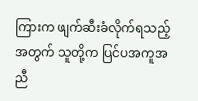ကြားက ဖျက်ဆီးခံလိုက်ရသည့်အတွက် သူတို့က ပြင်ပအကူအညီ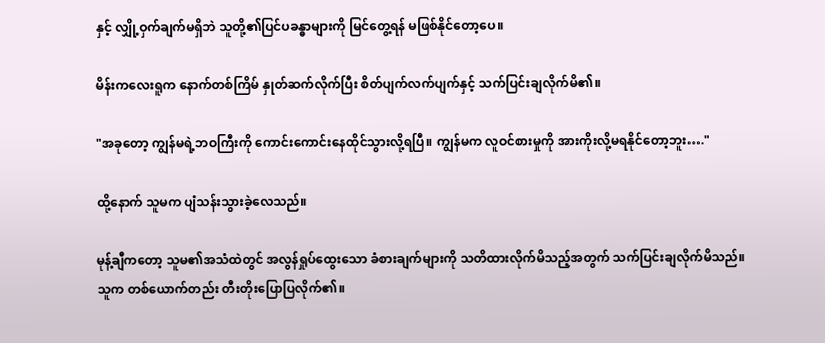နှင့် လျှို့ဝှက်ချက်မရှိဘဲ သူတို့၏ပြင်ပခန္ဓာများကို မြင်တွေ့ရန် မဖြစ်နိုင်တော့ပေ။

မိန်းကလေးရူက နောက်တစ်ကြိမ် နှုတ်ဆက်လိုက်ပြီး စိတ်ပျက်လက်ပျက်နှင့် သက်ပြင်းချလိုက်မိ၏။

"အခုတော့ ကျွန်မရဲ့ဘဝကြီးကို ကောင်းကောင်းနေထိုင်သွားလို့ရပြီ။ ကျွန်မက လူဝင်စားမှုကို အားကိုးလို့မရနိုင်တော့ဘူး…."

ထို့နောက် သူမက ပျံသန်းသွားခဲ့လေသည်။

မုန့်ချီကတော့ သူမ၏အသံထဲတွင် အလွန်ရှုပ်ထွေးသော ခံစားချက်များကို သတိထားလိုက်မိသည့်အတွက် သက်ပြင်းချလိုက်မိသည်။ သူက တစ်ယောက်တည်း တီးတိုးပြောပြလိုက်၏။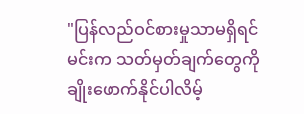"ပြန်လည်ဝင်စားမှုသာမရှိရင် မင်းက သတ်မှတ်ချက်တွေကို ချိုးဖောက်နိုင်ပါလိမ့်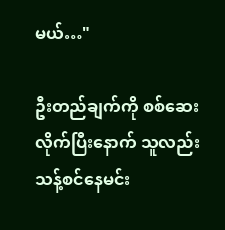မယ်…"

ဦးတည်ချက်ကို စစ်ဆေးလိုက်ပြီးနောက် သူလည်း သန့်စင်နေမင်း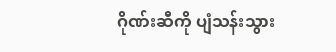ဂိုဏ်းဆီကို ပျံသန်းသွား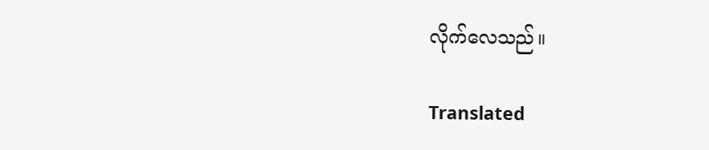လိုက်လေသည်။

Translated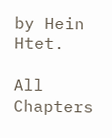by Hein Htet.

All Chapters